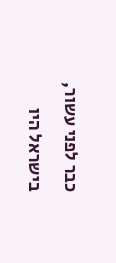כבר לפני עשור, בישראל היו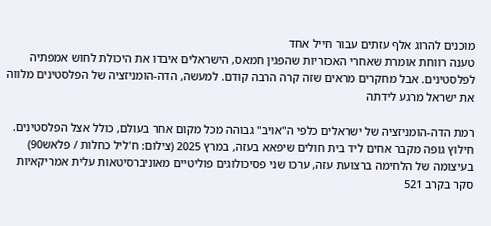מוכנים להרוג אלף עזתים עבור חייל אחד
טענה רווחת אומרת שאחרי האכזריות שהפגין חמאס, הישראלים איבדו את היכולת לחוש אמפתיה לפלסטינים. אבל מחקרים מראים שזה קרה הרבה קודם. למעשה, הדה-הומניזציה של הפלסטינים מלווה את ישראל מרגע לידתה

רמת הדה-הומניזציה של ישראלים כלפי ה"אויב" גבוהה מכל מקום אחר בעולם, כולל אצל הפלסטינים. חילוץ גופה מקבר אחים ליד בית חולים שיפאא בעזה, במרץ 2025 (צילום: ח'ליל כחלות / פלאש90)
בעיצומה של הלחימה ברצועת עזה, ערכו שני פסיכולוגים פוליטיים מאוניברסיטאות עלית אמריקאיות סקר בקרב 521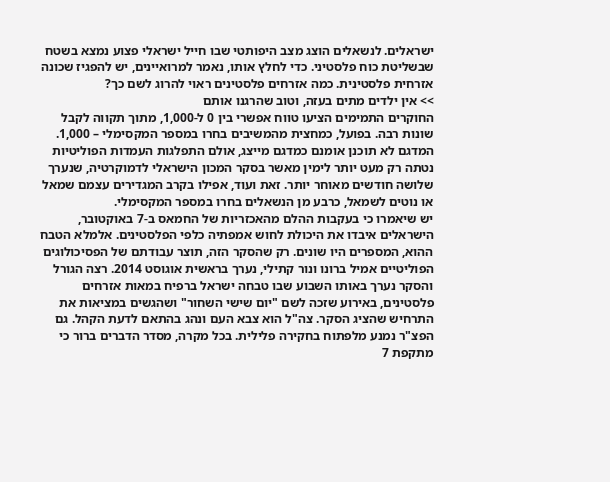ישראלים. לנשאלים הוצג מצב היפותטי שבו חייל ישראלי פצוע נמצא בשטח שבשליטת כוח פלסטיני. כדי לחלץ אותו, נאמר למרואיינים, יש להפגיז שכונה אזרחית פלסטינית. כמה אזרחים פלסטינים ראוי להרוג לשם כך?
>> אין ילדים מתים בעזה, וטוב שהרגנו אותם
החוקרים התמימים הציעו טווח אפשרי בין 0 ל-1,000, מתוך תקווה לקבל שונות רבה. בפועל, כמחצית מהמשיבים בחרו במספר המקסימלי – 1,000. המדגם לא תוכנן אומנם כמדגם מייצג, אולם התפלגות העמדות הפוליטיות נטתה רק מעט יותר לימין מאשר בסקר המכון הישראלי לדמוקרטיה, שנערך שלושה חודשים מאוחר יותר. זאת ועוד, אפילו בקרב המגדירים עצמם שמאל או נוטים לשמאל, כרבע מן הנשאלים בחרו במספר המקסימלי.
יש שיאמרו כי בעקבות ההלם מהאכזריות של החמאס ב-7 באוקטובר, הישראלים איבדו את היכולת לחוש אמפתיה כלפי הפלסטינים. אלמלא הטבח ההוא, המספרים היו שונים. רק שהסקר הזה, תוצר עבודתם של הפסיכולוגים הפוליטיים אמיל ברונו ונור קתילי, נערך בראשית אוגוסט 2014. רצה הגורל והסקר נערך באותו השבוע שבו טבחה ישראל ברפיח במאות אזרחים פלסטינים, באירוע שזכה לשם "יום שישי השחור" ושהגשים במציאות את התרחיש שהציג הסקר. צה"ל הוא צבא העם ונהג בהתאם לדעת הקהל. גם הפצ"ר נמנע מלפתוח בחקירה פלילית. בכל מקרה, מסדר הדברים ברור כי מתקפת 7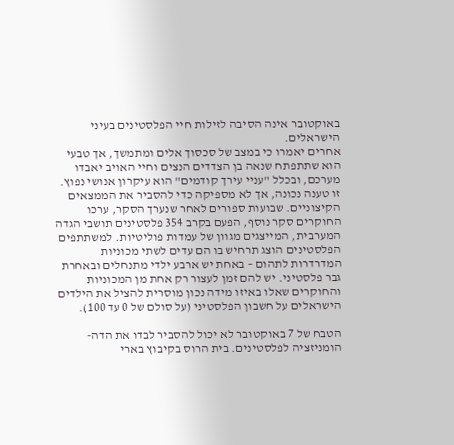באוקטובר אינה הסיבה לזילות חיי הפלסטינים בעיני הישראלים.
אחרים יאמרו כי במצב של סכסוך אלים ומתמשך, אך טבעי הוא שתתפתח שנאה בן הצדדים הנצים וחיי האויב יאבדו מערכם, ובכלל "עניי עירך קודמים" הוא עיקרון אנושי נפוץ. זו טענה נכונה, אך לא מספיקה כדי להסביר את הממצאים הקיצוניים. שבועות ספורים לאחר שנערך הסקר, ערכו החוקרים סקר נוסף, הפעם בקרב 354 פלסטינים תושבי הגדה המערבית, המייצגים מגוון של עמדות פוליטיות. למשתתפים הפלסטינים הוצג תרחיש בו הם עדים לשתי מכוניות המדרדרות לתהום – באחת יש ארבע ילדי מתנחלים ובאחרת גבר פלסטיני. יש להם זמן לעצור רק אחת מן המכוניות והחוקרים שאלו באיזו מידה נכון מוסרית להציל את הילדים הישראלים על חשבון הפלסטיני (על סולם של 0 עד 100).

הטבח של 7 באוקטובר לא יכול להסביר לבדו את הדה-הומניזציה לפלסטינים. בית הרוס בקיבוץ בארי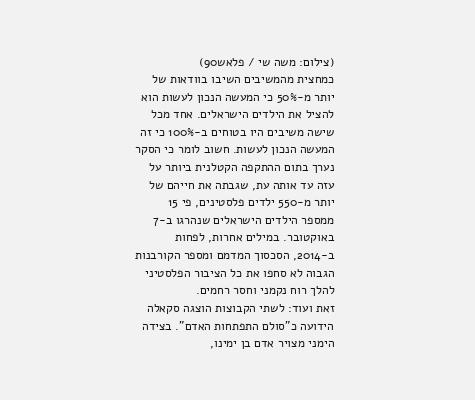(צילום: משה שי / פלאש90)
כמחצית מהמשיבים השיבו בוודאות של יותר מ-50% כי המעשה הנכון לעשות הוא להציל את הילדים הישראלים. אחד מכל שישה משיבים היו בטוחים ב-100% כי זה המעשה הנכון לעשות. חשוב לומר כי הסקר נערך בתום ההתקפה הקטלנית ביותר על עזה עד אותה עת, שגבתה את חייהם של יותר מ-550 ילדים פלסטינים, פי 15 ממספר הילדים הישראלים שנהרגו ב-7 באוקטובר. במילים אחרות, לפחות ב-2014, הסכסוך המדמם ומספר הקורבנות הגבוה לא סחפו את כל הציבור הפלסטיני להלך רוח נקמני וחסר רחמים.
זאת ועוד: לשתי הקבוצות הוצגה סקאלה הידועה כ"סולם התפתחות האדם". בצידה הימני מצויר אדם בן ימינו,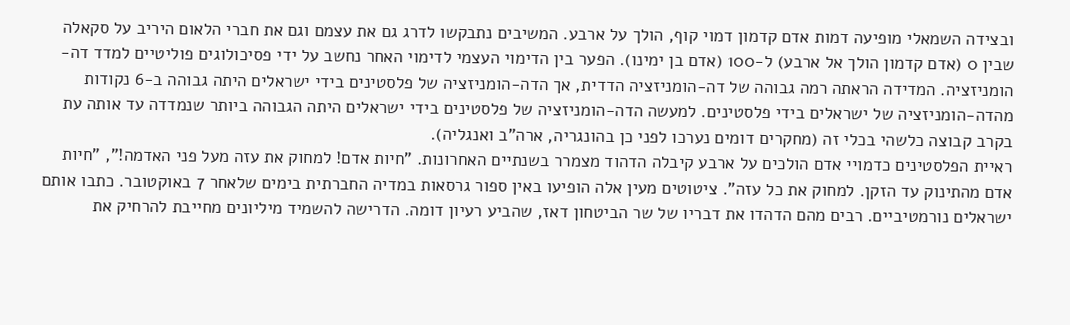ובצידה השמאלי מופיעה דמות אדם קדמון דמוי קוף, הולך על ארבע. המשיבים נתבקשו לדרג גם את עצמם וגם את חברי הלאום היריב על סקאלה שבין 0 (אדם קדמון הולך אל ארבע) ל-100 (אדם בן ימינו). הפער בין הדימוי העצמי לדימוי האחר נחשב על ידי פסיכולוגים פוליטיים למדד דה-הומניזציה. המדידה הראתה רמה גבוהה של דה-הומניזציה הדדית, אך הדה-הומניזציה של פלסטינים בידי ישראלים היתה גבוהה ב-6 נקודות מהדה-הומניזציה של ישראלים בידי פלסטינים. למעשה הדה-הומניזציה של פלסטינים בידי ישראלים היתה הגבוהה ביותר שנמדדה עד אותה עת בקרב קבוצה כלשהי בכלי זה (מחקרים דומים נערכו לפני כן בהונגריה, ארה"ב ואנגליה).
ראיית הפלסטינים כדמויי אדם הולכים על ארבע קיבלה הדהוד מצמרר בשנתיים האחרונות. "חיות אדם! למחוק את עזה מעל פני האדמה!", "חיות אדם מהתינוק עד הזקן. למחוק את כל עזה". ציטוטים מעין אלה הופיעו באין ספור גרסאות במדיה החברתית בימים שלאחר 7 באוקטובר. כתבו אותם ישראלים נורמטיביים. רבים מהם הדהדו את דבריו של שר הביטחון דאז, שהביע רעיון דומה. הדרישה להשמיד מיליונים מחייבת להרחיק את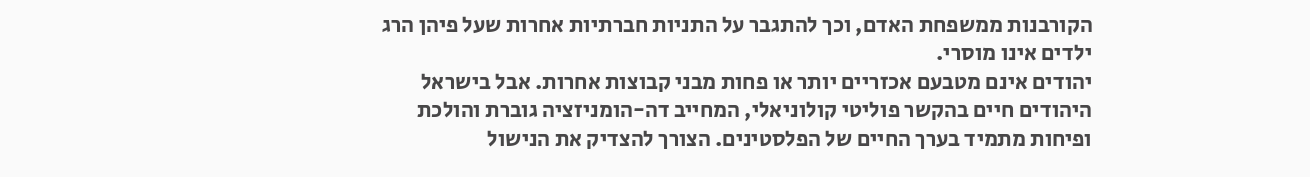הקורבנות ממשפחת האדם, וכך להתגבר על התניות חברתיות אחרות שעל פיהן הרג ילדים אינו מוסרי.
יהודים אינם מטבעם אכזריים יותר או פחות מבני קבוצות אחרות. אבל בישראל היהודים חיים בהקשר פוליטי קולוניאלי, המחייב דה-הומניזציה גוברת והולכת ופיחות מתמיד בערך החיים של הפלסטינים. הצורך להצדיק את הנישול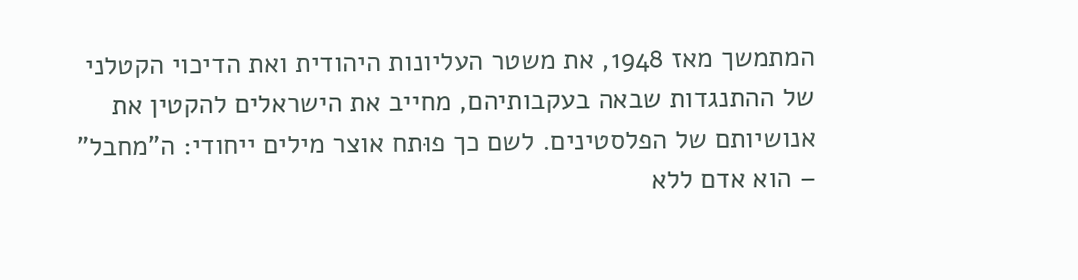המתמשך מאז 1948, את משטר העליונות היהודית ואת הדיכוי הקטלני של ההתנגדות שבאה בעקבותיהם, מחייב את הישראלים להקטין את אנושיותם של הפלסטינים. לשם כך פוּתח אוצר מילים ייחודי: ה"מחבל" – הוא אדם ללא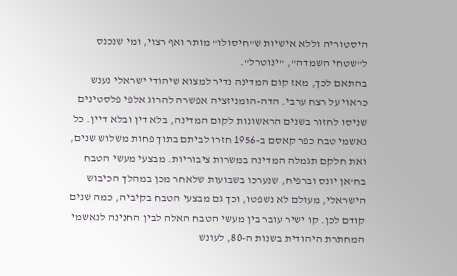היסטוריה וללא אישיות ש"חיסולו" מותר ואף רצוי, ומי שנכנס ל"שטחי השמדה", "ינוטרל".
בהתאם לכך, מאז קום המדינה נדיר למצוא שיהודי ישראלי נענש כראוי על רצח ערבי. הדה-הומניזציה אפשרה להרוג אלפי פלסטינים שניסו לחזור בשנים הראשונות לקום המדינה, בלא דין ובלא דיין. כל נאשמי טבח כפר קאסם ב-1956 חזרו לביתם בתוך פחות משלוש שנים, ואת חלקם תגמלה המדינה במשרות ציבוריות. מבצעי מעשי הטבח בח'אן יונס וברפיח, שנערכו בשבועות שלאחר מכן במהלך הכיבוש הישראלי, מעולם לא נשפטו, וכך גם מבצעי הטבח בקיביה, כמה שנים קודם לכן. קו ישיר עובר בין מעשי הטבח האלה לבין החנינה לנאשמי המחתרת היהודית בשנות ה-80, לעונש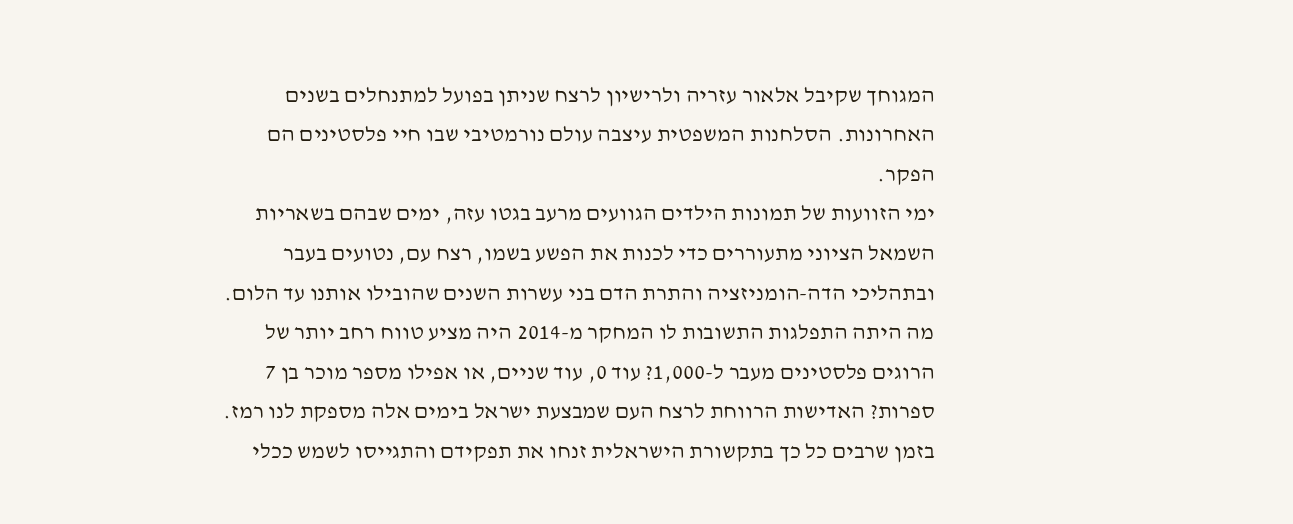המגוחך שקיבל אלאור עזריה ולרישיון לרצח שניתן בפועל למתנחלים בשנים האחרונות. הסלחנות המשפטית עיצבה עולם נורמטיבי שבו חיי פלסטינים הם הפקר.
ימי הזוועות של תמונות הילדים הגוועים מרעב בגטו עזה, ימים שבהם בשאריות השמאל הציוני מתעוררים כדי לכנות את הפשע בשמו, רצח עם, נטועים בעבר ובתהליכי הדה-הומניזציה והתרת הדם בני עשרות השנים שהובילו אותנו עד הלום.
מה היתה התפלגות התשובות לו המחקר מ-2014 היה מציע טווח רחב יותר של הרוגים פלסטינים מעבר ל-1,000? עוד 0, עוד שניים, או אפילו מספר מוכר בן 7 ספרות? האדישות הרווחת לרצח העם שמבצעת ישראל בימים אלה מספקת לנו רמז.
בזמן שרבים כל כך בתקשורת הישראלית זנחו את תפקידם והתגייסו לשמש ככלי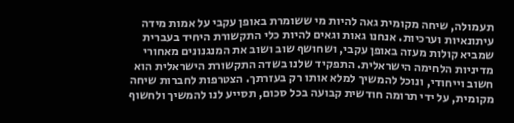תעמולה, שיחה מקומית גאה להיות מי ששומרת באופן עקבי על אמות מידה עיתונאיות וערכיות. אנחנו גאות וגאים להיות כלי התקשורת היחיד בעברית שמביא קולות מעזה באופן עקבי, ושחושף שוב ושוב את המנגנונים מאחורי מדיניות הלחימה הישראלית. התפקיד שלנו בשדה התקשורת הישראלית הוא חשוב וייחודי, ונוכל להמשיך למלא אותו רק בעזרתך. הצטרפות לחברות שיחה מקומית, על ידי תרומה חודשית קבועה בכל סכום, תסייע לנו להמשיך ולחשוף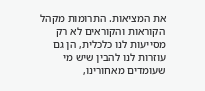את המציאות. התרומות מקהל הקוראות והקוראים לא רק מסייעות לנו כלכלית, הן גם עוזרות לנו להבין שיש מי שעומדים מאחורינו,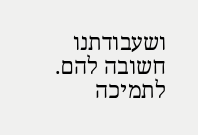ושעבודתנו חשובה להם.
לתמיכה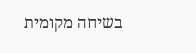בשיחה מקומית